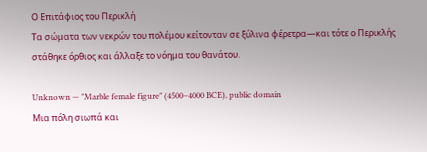Ο Επιτάφιος του Περικλή
Τα σώματα των νεκρών του πολέμου κείτονταν σε ξύλινα φέρετρα—και τότε ο Περικλής στάθηκε όρθιος και άλλαξε το νόημα του θανάτου.

Unknown — "Marble female figure" (4500–4000 BCE), public domain
Μια πόλη σιωπά και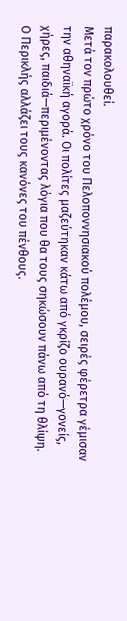παρακολουθεί.
Μετά τον πρώτο χρόνο του Πελοποννησιακού πολέμου, σειρές φέρετρα γέμισαν την αθηναϊκή αγορά. Οι πολίτες μαζεύτηκαν κάτω από γκρίζο ουρανό—γονείς, χήρες, παιδιά—περιμένοντας λόγια που θα τους σηκώσουν πάνω από τη θλίψη.
Ο Περικλής αλλάζει τους κανόνες του πένθους.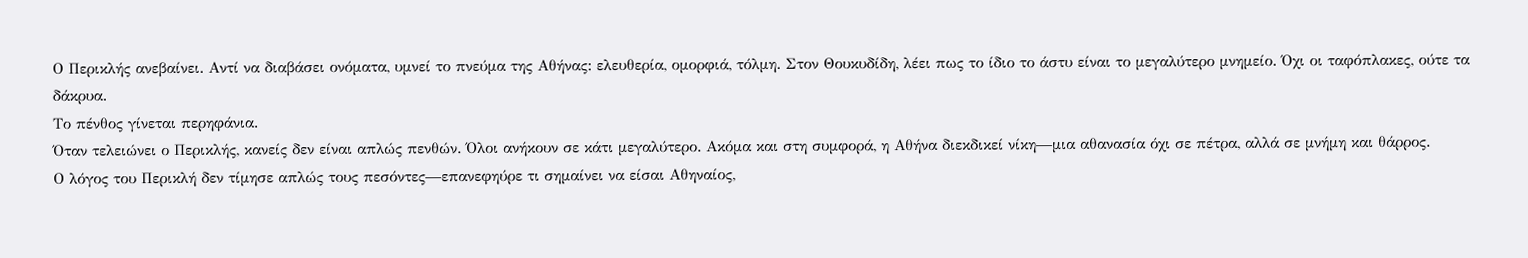Ο Περικλής ανεβαίνει. Αντί να διαβάσει ονόματα, υμνεί το πνεύμα της Αθήνας: ελευθερία, ομορφιά, τόλμη. Στον Θουκυδίδη, λέει πως το ίδιο το άστυ είναι το μεγαλύτερο μνημείο. Όχι οι ταφόπλακες, ούτε τα δάκρυα.
Το πένθος γίνεται περηφάνια.
Όταν τελειώνει ο Περικλής, κανείς δεν είναι απλώς πενθών. Όλοι ανήκουν σε κάτι μεγαλύτερο. Ακόμα και στη συμφορά, η Αθήνα διεκδικεί νίκη—μια αθανασία όχι σε πέτρα, αλλά σε μνήμη και θάρρος.
Ο λόγος του Περικλή δεν τίμησε απλώς τους πεσόντες—επανεφηύρε τι σημαίνει να είσαι Αθηναίος,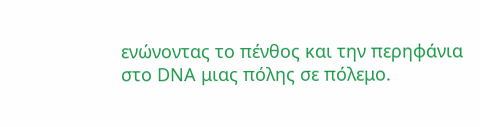ενώνοντας το πένθος και την περηφάνια στο DNA μιας πόλης σε πόλεμο.